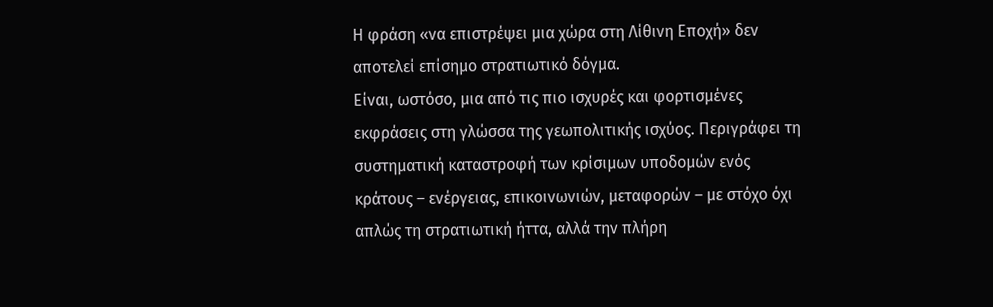Η φράση «να επιστρέψει μια χώρα στη Λίθινη Εποχή» δεν αποτελεί επίσημο στρατιωτικό δόγμα.
Είναι, ωστόσο, μια από τις πιο ισχυρές και φορτισμένες εκφράσεις στη γλώσσα της γεωπολιτικής ισχύος. Περιγράφει τη συστηματική καταστροφή των κρίσιμων υποδομών ενός κράτους – ενέργειας, επικοινωνιών, μεταφορών – με στόχο όχι απλώς τη στρατιωτική ήττα, αλλά την πλήρη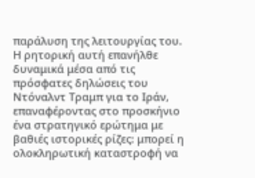παράλυση της λειτουργίας του.
Η ρητορική αυτή επανήλθε δυναμικά μέσα από τις πρόσφατες δηλώσεις του Ντόναλντ Τραμπ για το Ιράν, επαναφέροντας στο προσκήνιο ένα στρατηγικό ερώτημα με βαθιές ιστορικές ρίζες: μπορεί η ολοκληρωτική καταστροφή να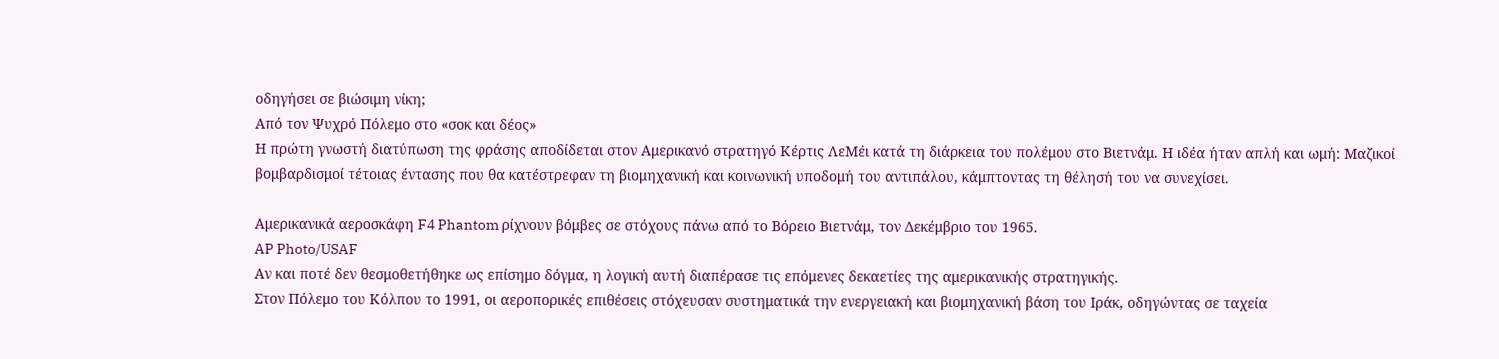οδηγήσει σε βιώσιμη νίκη;
Από τον Ψυχρό Πόλεμο στο «σοκ και δέος»
Η πρώτη γνωστή διατύπωση της φράσης αποδίδεται στον Αμερικανό στρατηγό Κέρτις ΛεΜέι κατά τη διάρκεια του πολέμου στο Βιετνάμ. Η ιδέα ήταν απλή και ωμή: Μαζικοί βομβαρδισμοί τέτοιας έντασης που θα κατέστρεφαν τη βιομηχανική και κοινωνική υποδομή του αντιπάλου, κάμπτοντας τη θέλησή του να συνεχίσει.

Αμερικανικά αεροσκάφη F4 Phantom ρίχνουν βόμβες σε στόχους πάνω από το Βόρειο Βιετνάμ, τον Δεκέμβριο του 1965.
AP Photo/USAF
Αν και ποτέ δεν θεσμοθετήθηκε ως επίσημο δόγμα, η λογική αυτή διαπέρασε τις επόμενες δεκαετίες της αμερικανικής στρατηγικής.
Στον Πόλεμο του Κόλπου το 1991, οι αεροπορικές επιθέσεις στόχευσαν συστηματικά την ενεργειακή και βιομηχανική βάση του Ιράκ, οδηγώντας σε ταχεία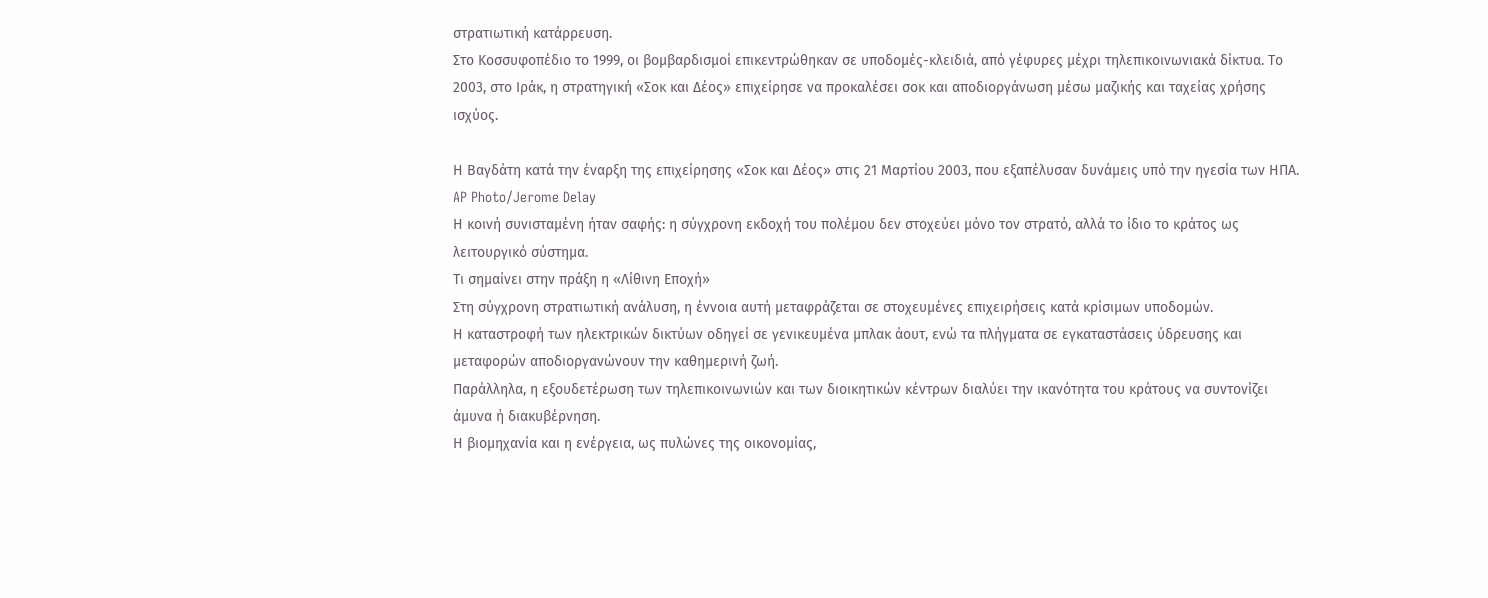στρατιωτική κατάρρευση.
Στο Κοσσυφοπέδιο το 1999, οι βομβαρδισμοί επικεντρώθηκαν σε υποδομές-κλειδιά, από γέφυρες μέχρι τηλεπικοινωνιακά δίκτυα. Το 2003, στο Ιράκ, η στρατηγική «Σοκ και Δέος» επιχείρησε να προκαλέσει σοκ και αποδιοργάνωση μέσω μαζικής και ταχείας χρήσης ισχύος.

Η Βαγδάτη κατά την έναρξη της επιχείρησης «Σοκ και Δέος» στις 21 Μαρτίου 2003, που εξαπέλυσαν δυνάμεις υπό την ηγεσία των ΗΠΑ.
AP Photo/Jerome Delay
Η κοινή συνισταμένη ήταν σαφής: η σύγχρονη εκδοχή του πολέμου δεν στοχεύει μόνο τον στρατό, αλλά το ίδιο το κράτος ως λειτουργικό σύστημα.
Τι σημαίνει στην πράξη η «Λίθινη Εποχή»
Στη σύγχρονη στρατιωτική ανάλυση, η έννοια αυτή μεταφράζεται σε στοχευμένες επιχειρήσεις κατά κρίσιμων υποδομών.
Η καταστροφή των ηλεκτρικών δικτύων οδηγεί σε γενικευμένα μπλακ άουτ, ενώ τα πλήγματα σε εγκαταστάσεις ύδρευσης και μεταφορών αποδιοργανώνουν την καθημερινή ζωή.
Παράλληλα, η εξουδετέρωση των τηλεπικοινωνιών και των διοικητικών κέντρων διαλύει την ικανότητα του κράτους να συντονίζει άμυνα ή διακυβέρνηση.
Η βιομηχανία και η ενέργεια, ως πυλώνες της οικονομίας,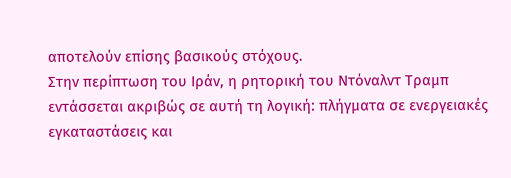αποτελούν επίσης βασικούς στόχους.
Στην περίπτωση του Ιράν, η ρητορική του Ντόναλντ Τραμπ εντάσσεται ακριβώς σε αυτή τη λογική: πλήγματα σε ενεργειακές εγκαταστάσεις και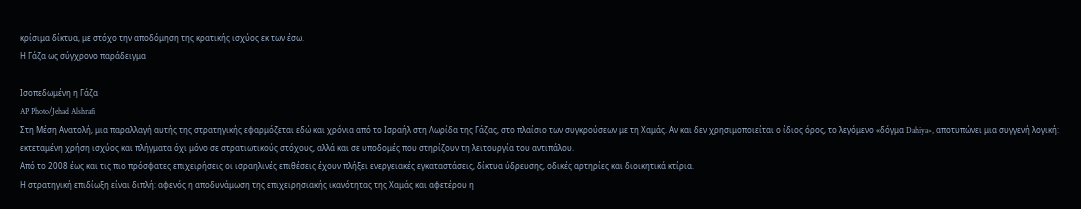κρίσιμα δίκτυα, με στόχο την αποδόμηση της κρατικής ισχύος εκ των έσω.
Η Γάζα ως σύγχρονο παράδειγμα

Ισοπεδωμένη η Γάζα
AP Photo/Jehad Alshrafi
Στη Μέση Ανατολή, μια παραλλαγή αυτής της στρατηγικής εφαρμόζεται εδώ και χρόνια από το Ισραήλ στη Λωρίδα της Γάζας, στο πλαίσιο των συγκρούσεων με τη Χαμάς. Αν και δεν χρησιμοποιείται ο ίδιος όρος, το λεγόμενο «δόγμα Dahiya», αποτυπώνει μια συγγενή λογική: εκτεταμένη χρήση ισχύος και πλήγματα όχι μόνο σε στρατιωτικούς στόχους, αλλά και σε υποδομές που στηρίζουν τη λειτουργία του αντιπάλου.
Από το 2008 έως και τις πιο πρόσφατες επιχειρήσεις οι ισραηλινές επιθέσεις έχουν πλήξει ενεργειακές εγκαταστάσεις, δίκτυα ύδρευσης, οδικές αρτηρίες και διοικητικά κτίρια.
Η στρατηγική επιδίωξη είναι διπλή: αφενός η αποδυνάμωση της επιχειρησιακής ικανότητας της Χαμάς και αφετέρου η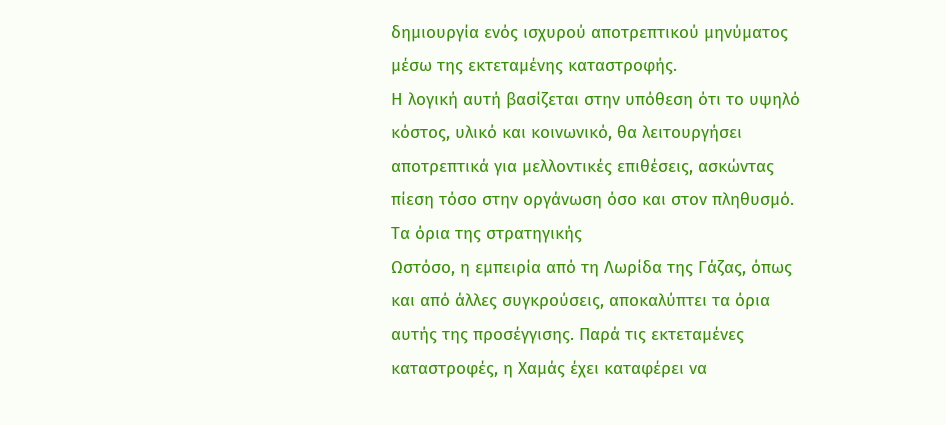δημιουργία ενός ισχυρού αποτρεπτικού μηνύματος μέσω της εκτεταμένης καταστροφής.
Η λογική αυτή βασίζεται στην υπόθεση ότι το υψηλό κόστος, υλικό και κοινωνικό, θα λειτουργήσει αποτρεπτικά για μελλοντικές επιθέσεις, ασκώντας πίεση τόσο στην οργάνωση όσο και στον πληθυσμό.
Τα όρια της στρατηγικής
Ωστόσο, η εμπειρία από τη Λωρίδα της Γάζας, όπως και από άλλες συγκρούσεις, αποκαλύπτει τα όρια αυτής της προσέγγισης. Παρά τις εκτεταμένες καταστροφές, η Χαμάς έχει καταφέρει να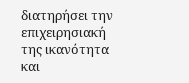διατηρήσει την επιχειρησιακή της ικανότητα και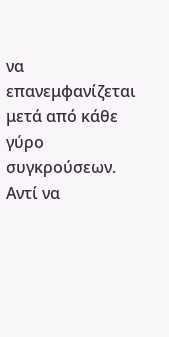να επανεμφανίζεται μετά από κάθε γύρο συγκρούσεων. Αντί να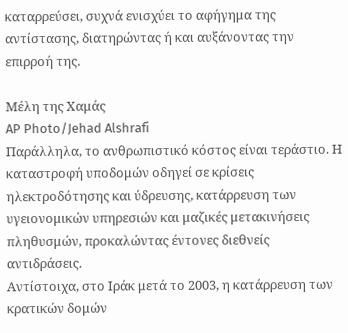καταρρεύσει, συχνά ενισχύει το αφήγημα της αντίστασης, διατηρώντας ή και αυξάνοντας την επιρροή της.

Μέλη της Χαμάς
AP Photo/Jehad Alshrafi
Παράλληλα, το ανθρωπιστικό κόστος είναι τεράστιο. Η καταστροφή υποδομών οδηγεί σε κρίσεις ηλεκτροδότησης και ύδρευσης, κατάρρευση των υγειονομικών υπηρεσιών και μαζικές μετακινήσεις πληθυσμών, προκαλώντας έντονες διεθνείς αντιδράσεις.
Αντίστοιχα, στο Ιράκ μετά το 2003, η κατάρρευση των κρατικών δομών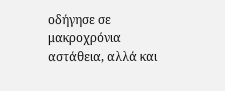οδήγησε σε μακροχρόνια αστάθεια, αλλά και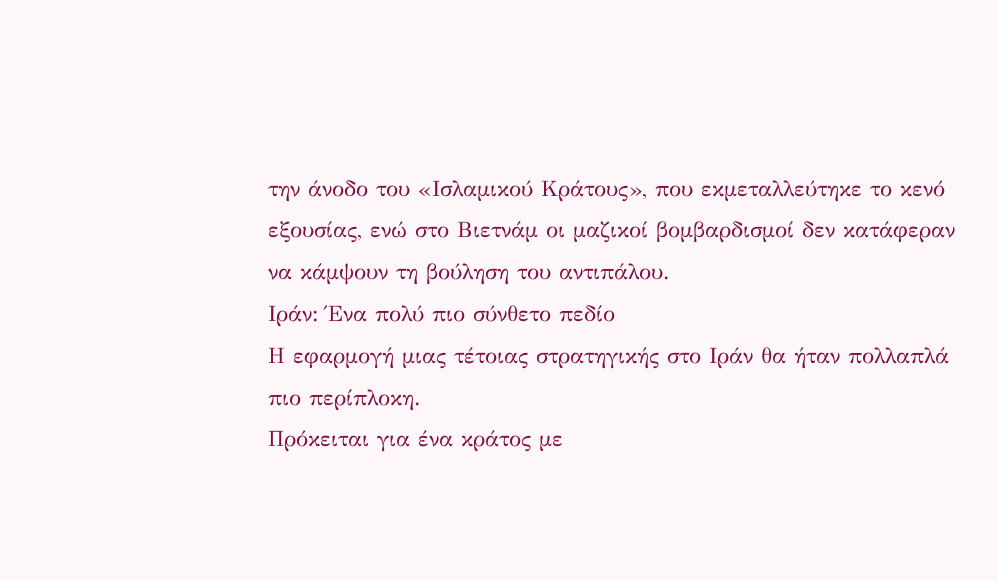την άνοδο του «Ισλαμικού Κράτους», που εκμεταλλεύτηκε το κενό εξουσίας, ενώ στο Βιετνάμ οι μαζικοί βομβαρδισμοί δεν κατάφεραν να κάμψουν τη βούληση του αντιπάλου.
Ιράν: Ένα πολύ πιο σύνθετο πεδίο
Η εφαρμογή μιας τέτοιας στρατηγικής στο Ιράν θα ήταν πολλαπλά πιο περίπλοκη.
Πρόκειται για ένα κράτος με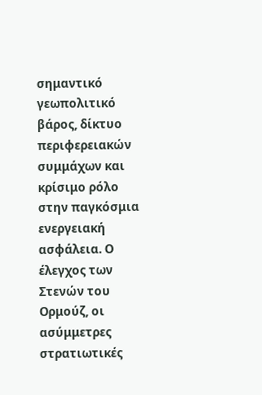σημαντικό γεωπολιτικό βάρος, δίκτυο περιφερειακών συμμάχων και κρίσιμο ρόλο στην παγκόσμια ενεργειακή ασφάλεια. Ο έλεγχος των Στενών του Ορμούζ, οι ασύμμετρες στρατιωτικές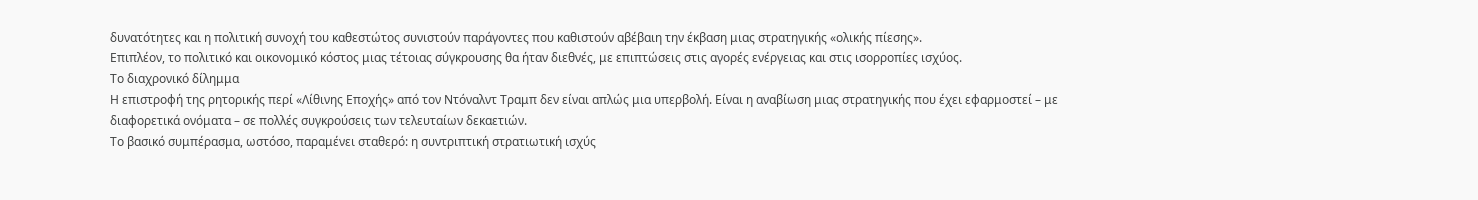δυνατότητες και η πολιτική συνοχή του καθεστώτος συνιστούν παράγοντες που καθιστούν αβέβαιη την έκβαση μιας στρατηγικής «ολικής πίεσης».
Επιπλέον, το πολιτικό και οικονομικό κόστος μιας τέτοιας σύγκρουσης θα ήταν διεθνές, με επιπτώσεις στις αγορές ενέργειας και στις ισορροπίες ισχύος.
Το διαχρονικό δίλημμα
Η επιστροφή της ρητορικής περί «Λίθινης Εποχής» από τον Ντόναλντ Τραμπ δεν είναι απλώς μια υπερβολή. Είναι η αναβίωση μιας στρατηγικής που έχει εφαρμοστεί – με διαφορετικά ονόματα – σε πολλές συγκρούσεις των τελευταίων δεκαετιών.
Το βασικό συμπέρασμα, ωστόσο, παραμένει σταθερό: η συντριπτική στρατιωτική ισχύς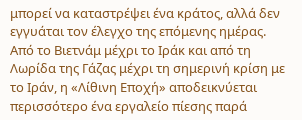μπορεί να καταστρέψει ένα κράτος, αλλά δεν εγγυάται τον έλεγχο της επόμενης ημέρας.
Από το Βιετνάμ μέχρι το Ιράκ και από τη Λωρίδα της Γάζας μέχρι τη σημερινή κρίση με το Ιράν, η «Λίθινη Εποχή» αποδεικνύεται περισσότερο ένα εργαλείο πίεσης παρά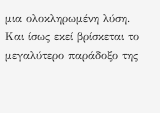μια ολοκληρωμένη λύση.
Και ίσως εκεί βρίσκεται το μεγαλύτερο παράδοξο της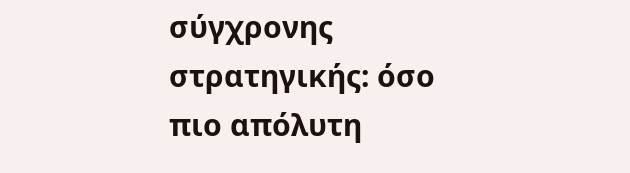σύγχρονης στρατηγικής: όσο πιο απόλυτη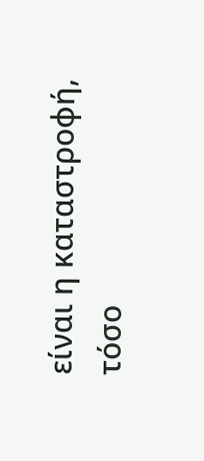είναι η καταστροφή, τόσο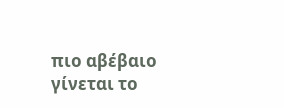πιο αβέβαιο γίνεται το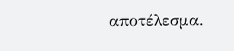αποτέλεσμα.